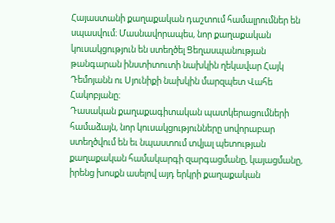Հայաստանի քաղաքական դաշտում համալրումներ են սպասվում։ Մասնավորապես, նոր քաղաքական կուսակցություն են ստեղծել Ցեղասպանության թանգարան ինստիտուտի նախկին ղեկավար Հայկ Դեմոյանն ու Սյունիքի նախկին մարզպետ Վահե Հակոբյանը։
Դասական քաղաքագիտական պատկերացումների համաձայն, նոր կուսակցությունները սովորաբար ստեղծվում են եւ նպաստում տվյալ պետության քաղաքական համակարգի զարգացմանը, կայացմանը, իրենց խոսքն ասելով այդ երկրի քաղաքական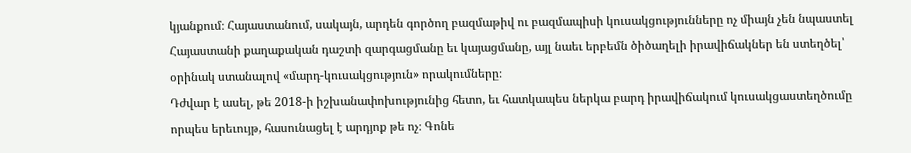կյանքում։ Հայաստանում, սակայն, արդեն գործող բազմաթիվ ու բազմապիսի կուսակցությունները ոչ միայն չեն նպաստել Հայաստանի քաղաքական դաշտի զարգացմանը եւ կայացմանը, այլ նաեւ երբեմն ծիծաղելի իրավիճակներ են ստեղծել՝ օրինակ ստանալով «մարդ-կուսակցություն» որակումները։
Դժվար է ասել, թե 2018-ի իշխանափոխությունից հետո, եւ հատկապես ներկա բարդ իրավիճակում կուսակցաստեղծումը որպես երեւույթ, հասունացել է արդյոք թե ոչ։ Գոնե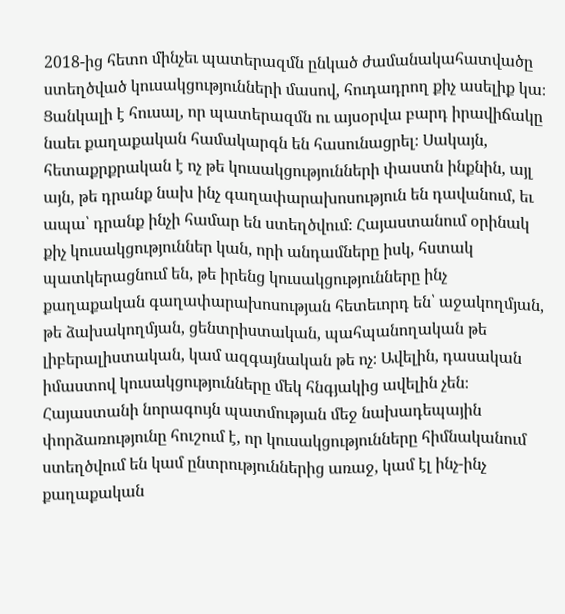2018-ից հետո մինչեւ պատերազմն ընկած ժամանակահատվածը ստեղծված կուսակցությունների մասով, հուդադրող քիչ ասելիք կա։ Ցանկալի է հուսալ, որ պատերազմն ու այսօրվա բարդ իրավիճակը նաեւ քաղաքական համակարգն են հասունացրել։ Սակայն, հետաքրքրական է ոչ թե կուսակցությունների փաստն ինքնին, այլ այն, թե դրանք նախ ինչ գաղափարախոսություն են դավանում, եւ ապա՝ դրանք ինչի համար են ստեղծվում։ Հայաստանում օրինակ քիչ կուսակցություններ կան, որի անդամները իսկ, հստակ պատկերացնում են, թե իրենց կուսակցությունները ինչ քաղաքական գաղափարախոսության հետեւորդ են՝ աջակողմյան, թե ձախակողմյան, ցենտրիստական, պահպանողական թե լիբերալիստական, կամ ազգայնական թե ոչ։ Ավելին, դասական իմաստով կուսակցությունները մեկ հնգյակից ավելին չեն։ Հայաստանի նորագույն պատմության մեջ նախադեպային փորձառությունը հուշում է, որ կուսակցությունները հիմնականում ստեղծվում են կամ ընտրություններից առաջ, կամ էլ ինչ-ինչ քաղաքական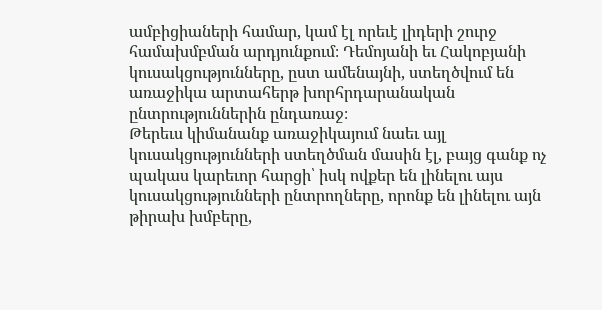ամբիցիաների համար, կամ էլ որեւէ լիդերի շուրջ համախմբման արդյունքում։ Դեմոյանի եւ Հակոբյանի կուսակցությունները, ըստ ամենայնի, ստեղծվում են առաջիկա արտահերթ խորհրդարանական ընտրություններին ընդառաջ։
Թերեւս կիմանանք առաջիկայում նաեւ այլ կուսակցությունների ստեղծման մասին էլ, բայց գանք ոչ պակաս կարեւոր հարցի՝ իսկ ովքեր են լինելու այս կուսակցությունների ընտրողները, որոնք են լինելու այն թիրախ խմբերը,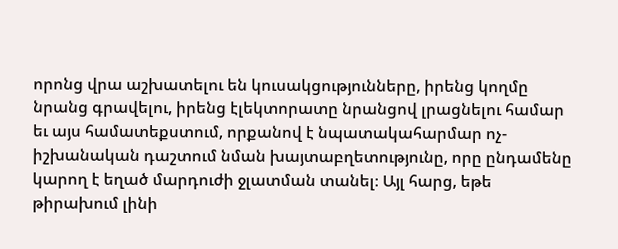որոնց վրա աշխատելու են կուսակցությունները, իրենց կողմը նրանց գրավելու, իրենց էլեկտորատը նրանցով լրացնելու համար եւ այս համատեքստում, որքանով է նպատակահարմար ոչ-իշխանական դաշտում նման խայտաբղետությունը, որը ընդամենը կարող է եղած մարդուժի ջլատման տանել։ Այլ հարց, եթե թիրախում լինի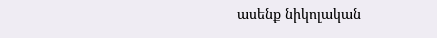ասենք նիկոլական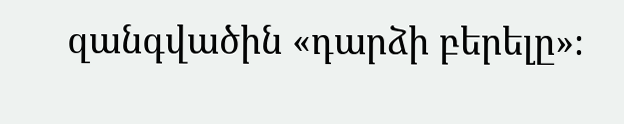զանգվածին «դարձի բերելը»։